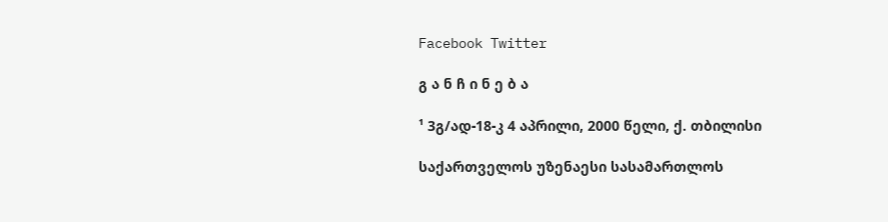Facebook Twitter

გ ა ნ ჩ ი ნ ე ბ ა

¹ 3გ/ად-18-კ 4 აპრილი, 2000 წელი, ქ. თბილისი

საქართველოს უზენაესი სასამართლოს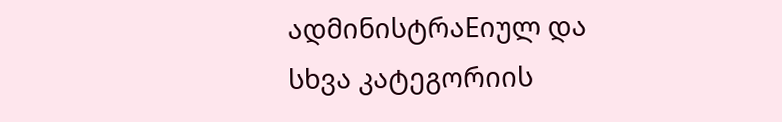ადმინისტრაEიულ და სხვა კატეგორიის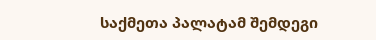საქმეთა პალატამ შემდეგი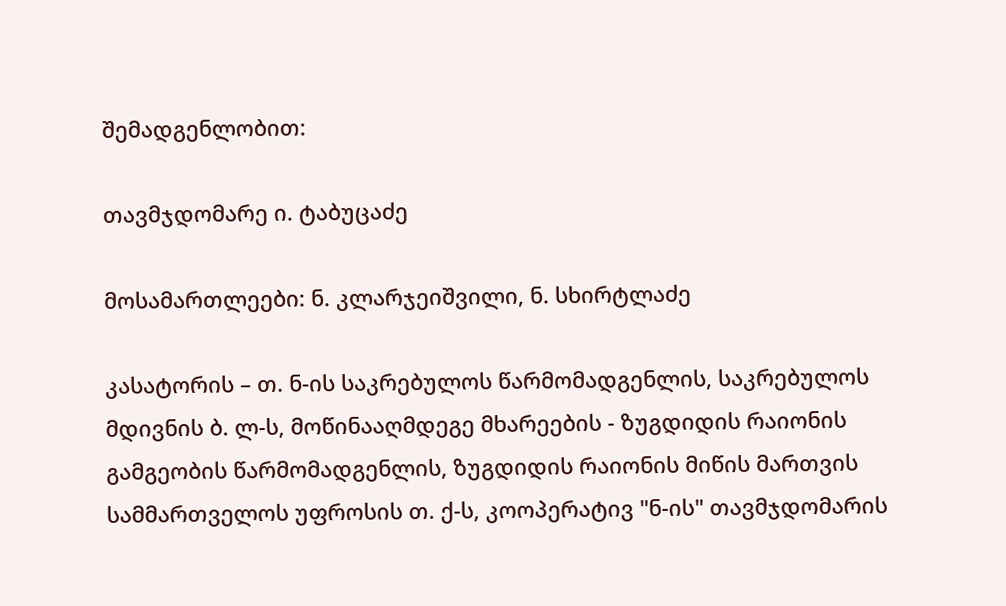შემადგენლობით:

თავმჯდომარე ი. ტაბუცაძე

მოსამართლეები: ნ. კლარჯეიშვილი, ნ. სხირტლაძე

კასატორის – თ. ნ-ის საკრებულოს წარმომადგენლის, საკრებულოს მდივნის ბ. ლ-ს, მოწინააღმდეგე მხარეების - ზუგდიდის რაიონის გამგეობის წარმომადგენლის, ზუგდიდის რაიონის მიწის მართვის სამმართველოს უფროსის თ. ქ-ს, კოოპერატივ "ნ-ის" თავმჯდომარის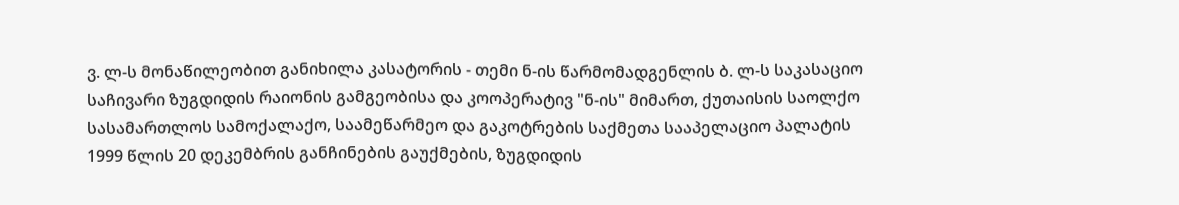ვ. ლ-ს მონაწილეობით განიხილა კასატორის - თემი ნ-ის წარმომადგენლის ბ. ლ-ს საკასაციო საჩივარი ზუგდიდის რაიონის გამგეობისა და კოოპერატივ "ნ-ის" მიმართ, ქუთაისის საოლქო სასამართლოს სამოქალაქო, საამეწარმეო და გაკოტრების საქმეთა სააპელაციო პალატის 1999 წლის 20 დეკემბრის განჩინების გაუქმების, ზუგდიდის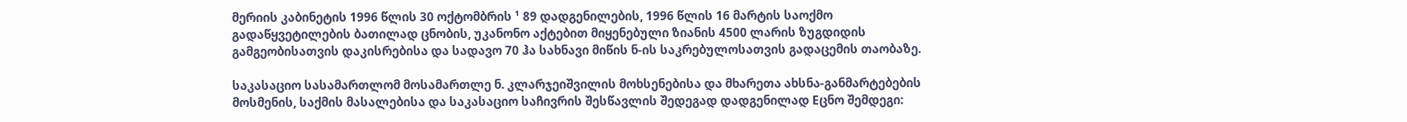მერიის კაბინეტის 1996 წლის 30 ოქტომბრის ¹ 89 დადგენილების, 1996 წლის 16 მარტის საოქმო გადაწყვეტილების ბათილად ცნობის, უკანონო აქტებით მიყენებული ზიანის 4500 ლარის ზუგდიდის გამგეობისათვის დაკისრებისა და სადავო 70 ჰა სახნავი მიწის ნ-ის საკრებულოსათვის გადაცემის თაობაზე.

საკასაციო სასამართლომ მოსამართლე ნ. კლარჯეიშვილის მოხსენებისა და მხარეთა ახსნა-განმარტებების მოსმენის, საქმის მასალებისა და საკასაციო საჩივრის შესწავლის შედეგად დადგენილად Eცნო შემდეგი: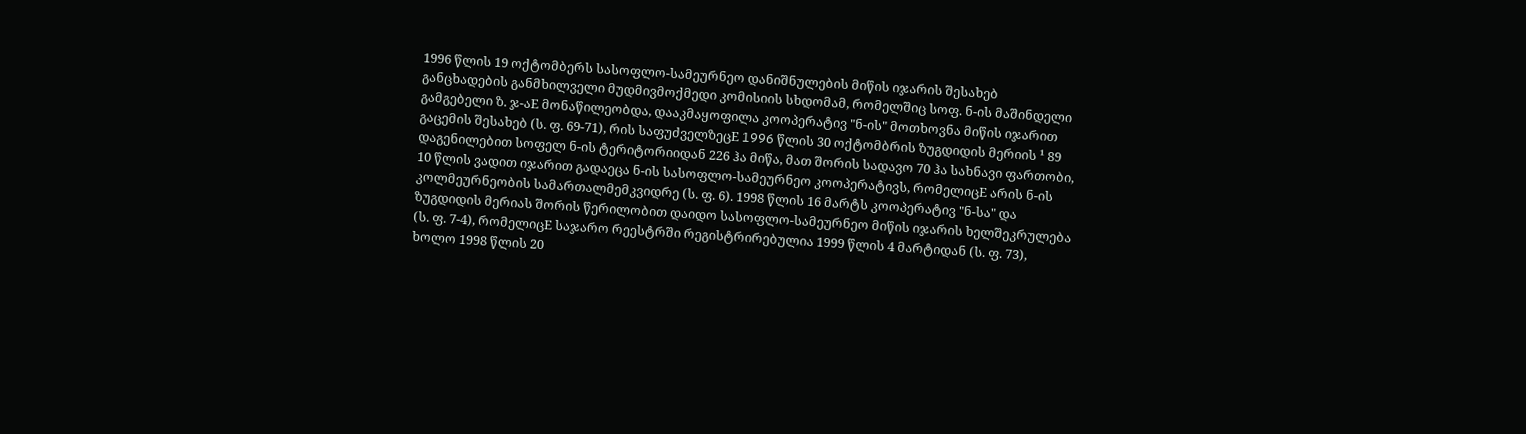1996 წლის 19 ოქტომბერს სასოფლო-სამეურნეო დანიშნულების მიწის იჯარის შესახებ განცხადების განმხილველი მუდმივმოქმედი კომისიის სხდომამ, რომელშიც სოფ. ნ-ის მაშინდელი გამგებელი ზ. ჯ-აE მონაწილეობდა, დააკმაყოფილა კოოპერატივ "ნ-ის" მოთხოვნა მიწის იჯარით გაცემის შესახებ (ს. ფ. 69-71), რის საფუძველზეცE 1996 წლის 30 ოქტომბრის ზუგდიდის მერიის ¹ 89 დაგენილებით სოფელ ნ-ის ტერიტორიიდან 226 ჰა მიწა, მათ შორის სადავო 70 ჰა სახნავი ფართობი, 10 წლის ვადით იჯარით გადაეცა ნ-ის სასოფლო-სამეურნეო კოოპერატივს, რომელიცE არის ნ-ის კოლმეურნეობის სამართალმემკვიდრე (ს. ფ. 6). 1998 წლის 16 მარტს კოოპერატივ "ნ-სა" და ზუგდიდის მერიას შორის წერილობით დაიდო სასოფლო-სამეურნეო მიწის იჯარის ხელშეკრულება (ს. ფ. 7-4), რომელიცE საჯარო რეესტრში რეგისტრირებულია 1999 წლის 4 მარტიდან (ს. ფ. 73), ხოლო 1998 წლის 20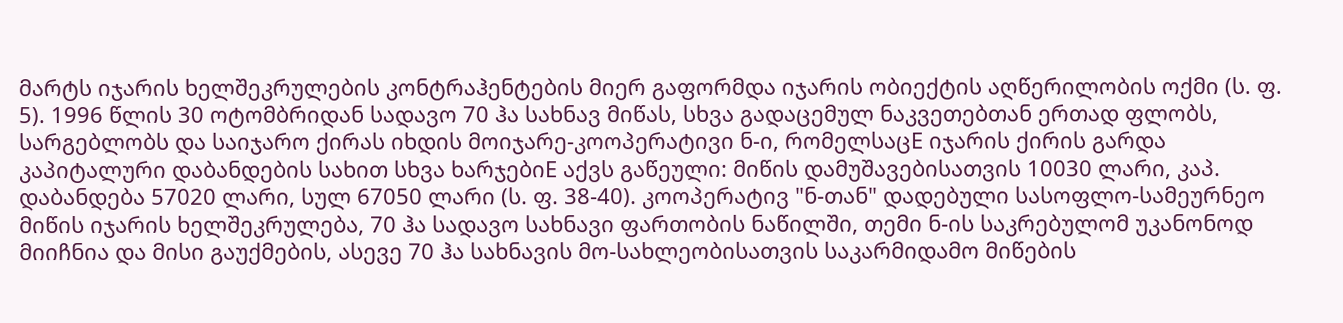მარტს იჯარის ხელშეკრულების კონტრაჰენტების მიერ გაფორმდა იჯარის ობიექტის აღწერილობის ოქმი (ს. ფ. 5). 1996 წლის 30 ოტომბრიდან სადავო 70 ჰა სახნავ მიწას, სხვა გადაცემულ ნაკვეთებთან ერთად ფლობს, სარგებლობს და საიჯარო ქირას იხდის მოიჯარე-კოოპერატივი ნ-ი, რომელსაცE იჯარის ქირის გარდა კაპიტალური დაბანდების სახით სხვა ხარჯებიE აქვს გაწეული: მიწის დამუშავებისათვის 10030 ლარი, კაპ. დაბანდება 57020 ლარი, სულ 67050 ლარი (ს. ფ. 38-40). კოოპერატივ "ნ-თან" დადებული სასოფლო-სამეურნეო მიწის იჯარის ხელშეკრულება, 70 ჰა სადავო სახნავი ფართობის ნაწილში, თემი ნ-ის საკრებულომ უკანონოდ მიიჩნია და მისი გაუქმების, ასევე 70 ჰა სახნავის მო-სახლეობისათვის საკარმიდამო მიწების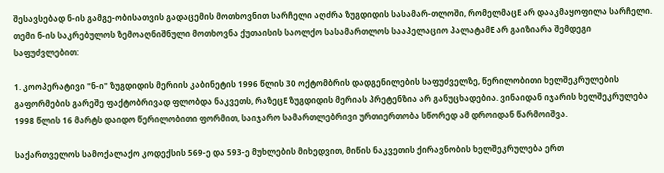შესავსებად ნ-ის გამგე-ობისათვის გადაცემის მოთხოვნით სარჩელი აღძრა ზუგდიდის სასამარ-თლოში, რომელმაცE არ დააკმაყოფილა სარჩელი. თემი ნ-ის საკრებულოს ზემოაღნიშნული მოთხოვნა ქუთაისის საოლქო სასამართლოს სააპელაციო პალატამE არ გაიზიარა შემდეგი საფუძვლებით:

1. კოოპერატივი "ნ-ი" ზუგდიდის მერიის კაბინეტის 1996 წლის 30 ოქტომბრის დადგენილების საფუძველზე, წერილობითი ხელშეკრულების გაფორმების გარეშე ფაქტობრივად ფლობდა ნაკვეთს, რაზეცE ზუგდიდის მერიას პრეტენზია არ განუცხადებია. ვინაიდან იჯარის ხელშეკრულება 1998 წლის 16 მარტს დაიდო წერილობითი ფორმით, საიჯარო სამართლებრივი ურთიერთობა სწორედ ამ დროიდან წარმოიშვა.

საქართველოს სამოქალაქო კოდექსის 569-ე და 593-ე მუხლების მიხედვით, მიწის ნაკვეთის ქირავნობის ხელშეკრულება ერთ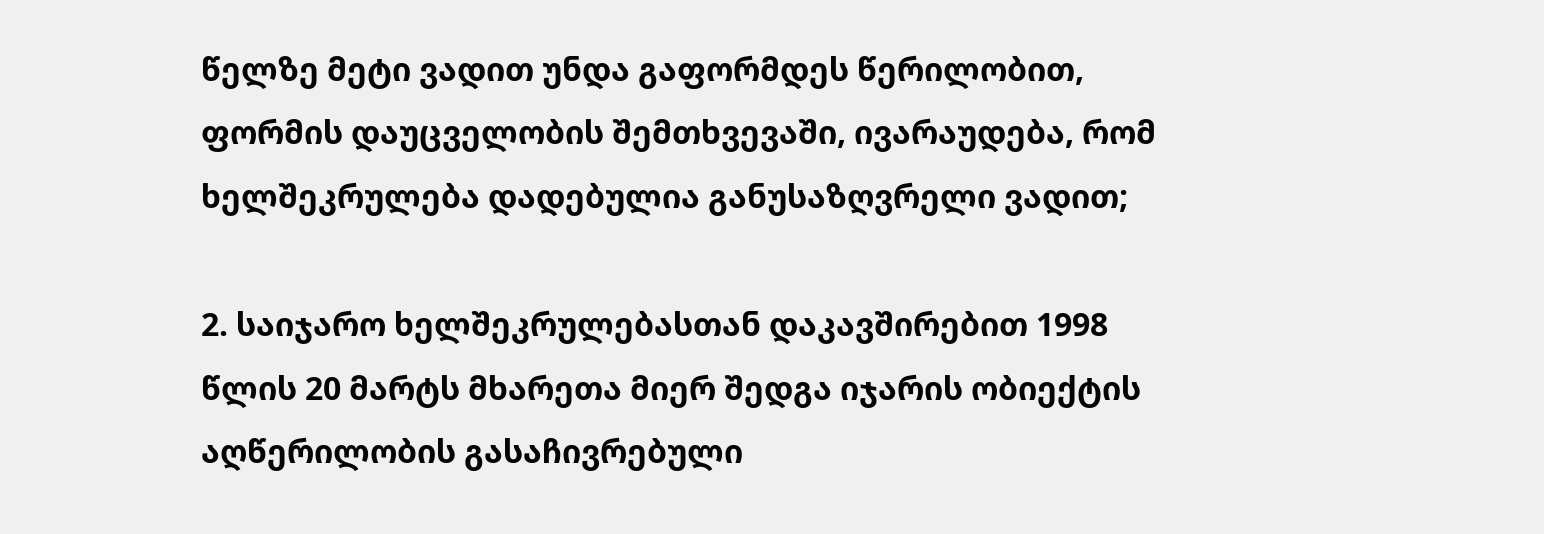წელზე მეტი ვადით უნდა გაფორმდეს წერილობით, ფორმის დაუცველობის შემთხვევაში, ივარაუდება, რომ ხელშეკრულება დადებულია განუსაზღვრელი ვადით;

2. საიჯარო ხელშეკრულებასთან დაკავშირებით 1998 წლის 20 მარტს მხარეთა მიერ შედგა იჯარის ობიექტის აღწერილობის გასაჩივრებული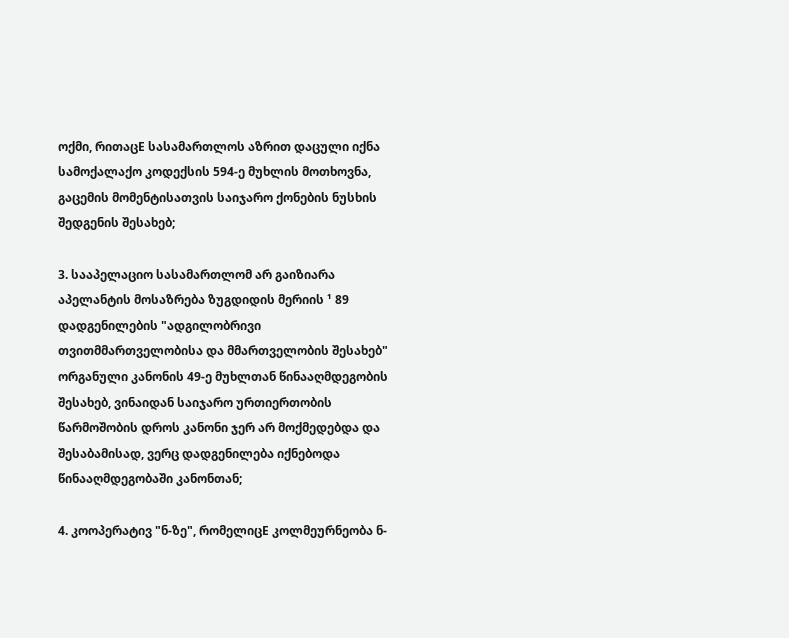ოქმი, რითაცE სასამართლოს აზრით დაცული იქნა სამოქალაქო კოდექსის 594-ე მუხლის მოთხოვნა, გაცემის მომენტისათვის საიჯარო ქონების ნუსხის შედგენის შესახებ;

3. სააპელაციო სასამართლომ არ გაიზიარა აპელანტის მოსაზრება ზუგდიდის მერიის ¹ 89 დადგენილების "ადგილობრივი თვითმმართველობისა და მმართველობის შესახებ" ორგანული კანონის 49-ე მუხლთან წინააღმდეგობის შესახებ, ვინაიდან საიჯარო ურთიერთობის წარმოშობის დროს კანონი ჯერ არ მოქმედებდა და შესაბამისად, ვერც დადგენილება იქნებოდა წინააღმდეგობაში კანონთან;

4. კოოპერატივ "ნ-ზე", რომელიცE კოლმეურნეობა ნ-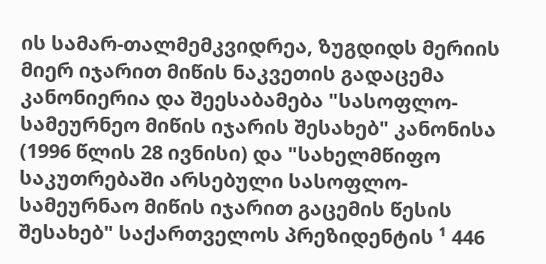ის სამარ-თალმემკვიდრეა, ზუგდიდს მერიის მიერ იჯარით მიწის ნაკვეთის გადაცემა კანონიერია და შეესაბამება "სასოფლო-სამეურნეო მიწის იჯარის შესახებ" კანონისა (1996 წლის 28 ივნისი) და "სახელმწიფო საკუთრებაში არსებული სასოფლო-სამეურნაო მიწის იჯარით გაცემის წესის შესახებ" საქართველოს პრეზიდენტის ¹ 446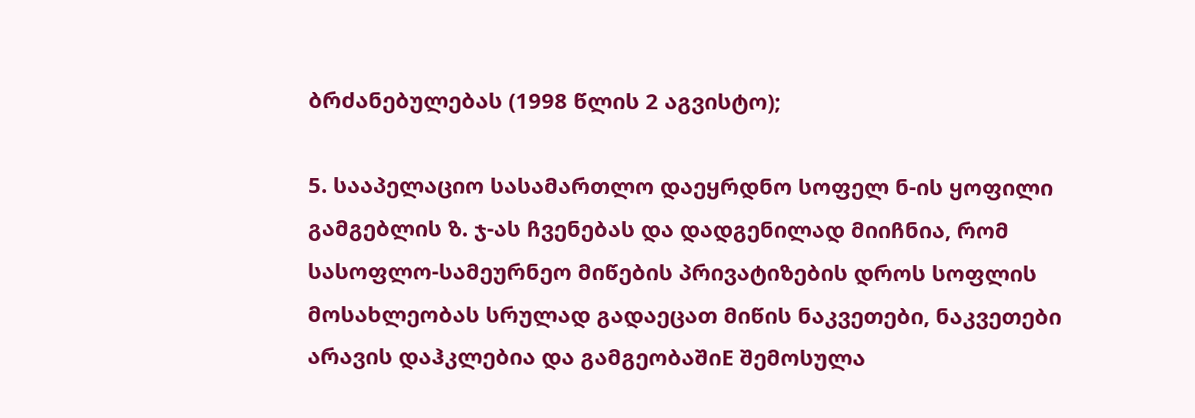ბრძანებულებას (1998 წლის 2 აგვისტო);

5. სააპელაციო სასამართლო დაეყრდნო სოფელ ნ-ის ყოფილი გამგებლის ზ. ჯ-ას ჩვენებას და დადგენილად მიიჩნია, რომ სასოფლო-სამეურნეო მიწების პრივატიზების დროს სოფლის მოსახლეობას სრულად გადაეცათ მიწის ნაკვეთები, ნაკვეთები არავის დაჰკლებია და გამგეობაშიE შემოსულა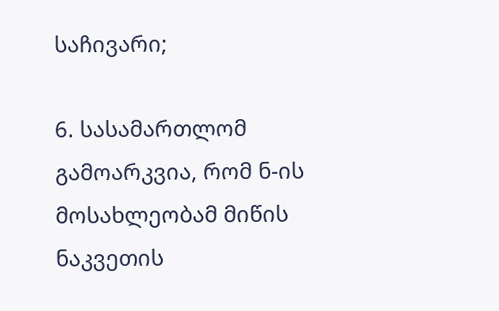საჩივარი;

6. სასამართლომ გამოარკვია, რომ ნ-ის მოსახლეობამ მიწის ნაკვეთის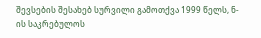შევსების შესახებ სურვილი გამოთქვა 1999 წელს, ნ-ის საკრებულოს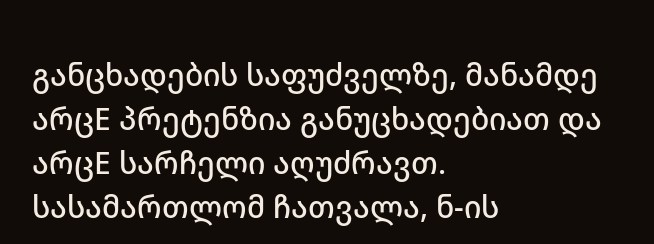განცხადების საფუძველზე, მანამდე არცE პრეტენზია განუცხადებიათ და არცE სარჩელი აღუძრავთ. სასამართლომ ჩათვალა, ნ-ის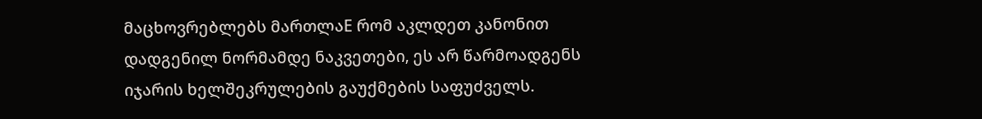მაცხოვრებლებს მართლაE რომ აკლდეთ კანონით დადგენილ ნორმამდე ნაკვეთები, ეს არ წარმოადგენს იჯარის ხელშეკრულების გაუქმების საფუძველს.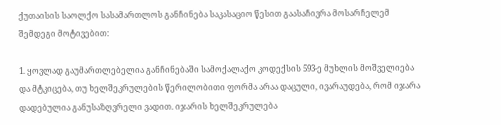ქუთაისის საოლქო სასამართლოს განჩინება საკასაციო წესით გაასაჩივრა მოსარჩელემ შემდეგი მოტივებით:

1. ყოვლად გაუმართლებელია განჩინებაში სამოქალაქო კოდექსის 593-ე მუხლის მოშველიება და მტკიცება, თუ ხელშეკრულების წერილობითი ფორმა არაა დაცული, ივარაუდება, რომ იჯარა დადებულია განუსაზღვრელი ვადით. იჯარის ხელშეკრულება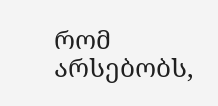რომ არსებობს,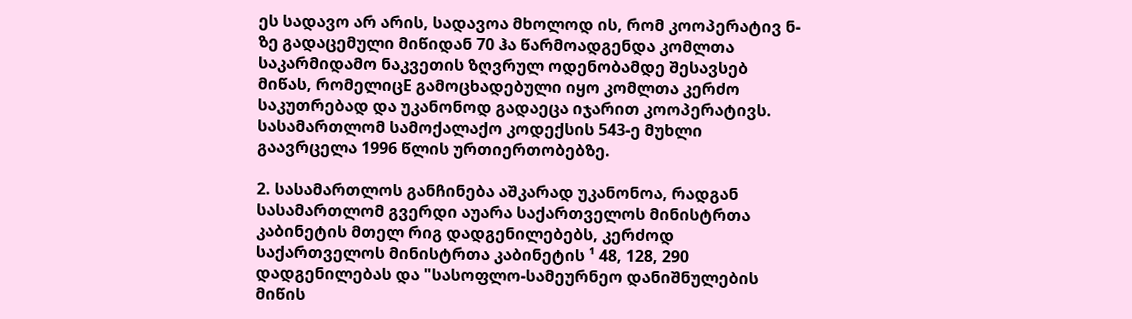ეს სადავო არ არის, სადავოა მხოლოდ ის, რომ კოოპერატივ ნ-ზე გადაცემული მიწიდან 70 ჰა წარმოადგენდა კომლთა საკარმიდამო ნაკვეთის ზღვრულ ოდენობამდე შესავსებ მიწას, რომელიცE გამოცხადებული იყო კომლთა კერძო საკუთრებად და უკანონოდ გადაეცა იჯარით კოოპერატივს. სასამართლომ სამოქალაქო კოდექსის 543-ე მუხლი გაავრცელა 1996 წლის ურთიერთობებზე.

2. სასამართლოს განჩინება აშკარად უკანონოა, რადგან სასამართლომ გვერდი აუარა საქართველოს მინისტრთა კაბინეტის მთელ რიგ დადგენილებებს, კერძოდ საქართველოს მინისტრთა კაბინეტის ¹ 48, 128, 290 დადგენილებას და "სასოფლო-სამეურნეო დანიშნულების მიწის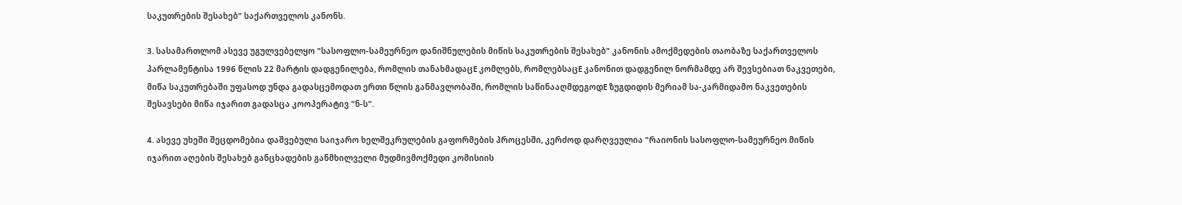საკუთრების შესახებ" საქართველოს კანონს.

3. სასამართლომ ასევე უგულვებელყო "სასოფლო-სამეურნეო დანიშნულების მიწის საკუთრების შესახებ" კანონის ამოქმედების თაობაზე საქართველოს პარლამენტისა 1996 წლის 22 მარტის დადგენილება, რომლის თანახმადაცE კომლებს, რომლებსაცE კანონით დადგენილ ნორმამდე არ შევსებიათ ნაკვეთები, მიწა საკუთრებაში უფასოდ უნდა გადასცემოდათ ერთი წლის განმავლობაში, რომლის საწინააღმდეგოდE ზუგდიდის მერიამ სა-კარმიდამო ნაკვეთების შესავსები მიწა იჯარით გადასცა კოოპერატივ "ნ-ს".

4. ასევე უხეში შეცდომებია დაშვებული საიჯარო ხელშეკრულების გაფორმების პროცესში, კერძოდ დარღვეულია "რაიონის სასოფლო-სამეურნეო მიწის იჯარით აღების შესახებ განცხადების განმხილველი მუდმივმოქმედი კომისიის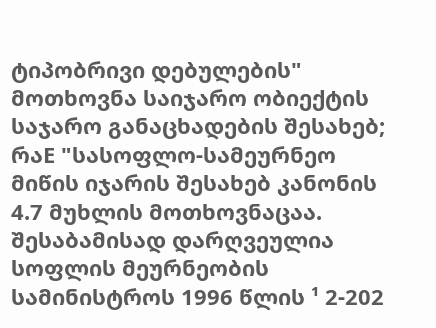ტიპობრივი დებულების" მოთხოვნა საიჯარო ობიექტის საჯარო განაცხადების შესახებ; რაE "სასოფლო-სამეურნეო მიწის იჯარის შესახებ კანონის 4.7 მუხლის მოთხოვნაცაა. შესაბამისად დარღვეულია სოფლის მეურნეობის სამინისტროს 1996 წლის ¹ 2-202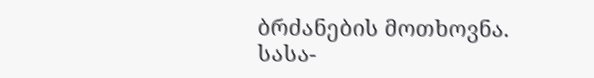ბრძანების მოთხოვნა. სასა-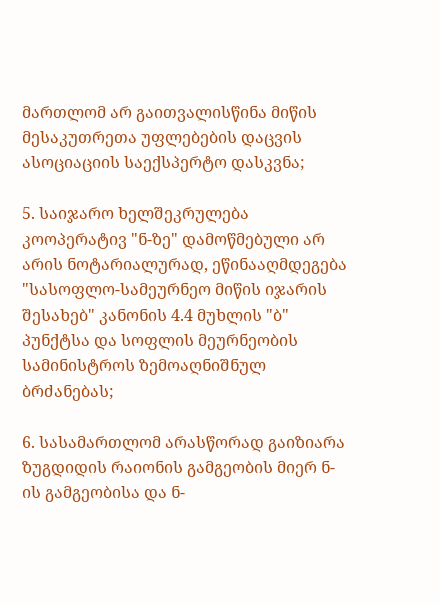მართლომ არ გაითვალისწინა მიწის მესაკუთრეთა უფლებების დაცვის ასოციაციის საექსპერტო დასკვნა;

5. საიჯარო ხელშეკრულება კოოპერატივ "ნ-ზე" დამოწმებული არ არის ნოტარიალურად, ეწინააღმდეგება "სასოფლო-სამეურნეო მიწის იჯარის შესახებ" კანონის 4.4 მუხლის "ბ" პუნქტსა და სოფლის მეურნეობის სამინისტროს ზემოაღნიშნულ ბრძანებას;

6. სასამართლომ არასწორად გაიზიარა ზუგდიდის რაიონის გამგეობის მიერ ნ-ის გამგეობისა და ნ-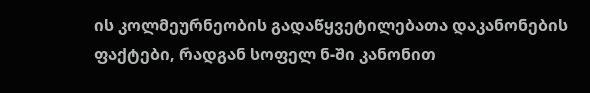ის კოლმეურნეობის გადაწყვეტილებათა დაკანონების ფაქტები, რადგან სოფელ ნ-ში კანონით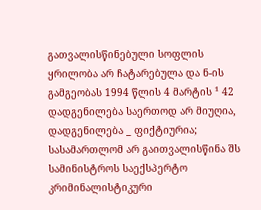გათვალისწინებული სოფლის ყრილობა არ ჩატარებულა და ნ-ის გამგეობას 1994 წლის 4 მარტის ¹ 42 დადგენილება საერთოდ არ მიუღია, დადგენილება _ ფიქტიურია; სასამართლომ არ გაითვალისწინა შს სამინისტროს საექსპერტო კრიმინალისტიკური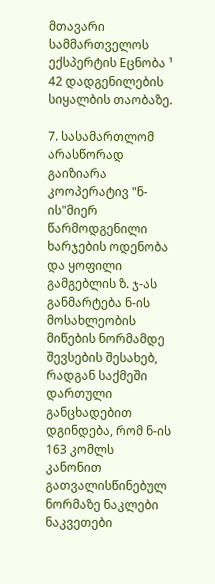მთავარი სამმართველოს ექსპერტის Eცნობა ¹ 42 დადგენილების სიყალბის თაობაზე.

7. სასამართლომ არასწორად გაიზიარა კოოპერატივ "ნ-ის"მიერ წარმოდგენილი ხარჯების ოდენობა და ყოფილი გამგებლის ზ. ჯ-ას განმარტება ნ-ის მოსახლეობის მიწების ნორმამდე შევსების შესახებ, რადგან საქმეში დართული განცხადებით დგინდება, რომ ნ-ის 163 კომლს კანონით გათვალისწინებულ ნორმაზე ნაკლები ნაკვეთები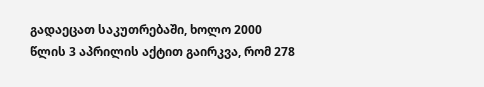გადაეცათ საკუთრებაში, ხოლო 2000 წლის 3 აპრილის აქტით გაირკვა, რომ 278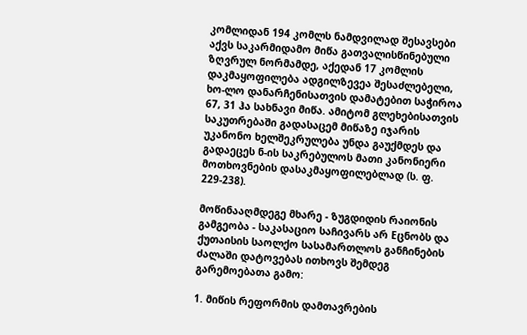კომლიდან 194 კომლს ნამდვილად შესავსები აქვს საკარმიდამო მიწა გათვალისწინებული ზღვრულ ნორმამდე, აქედან 17 კომლის დაკმაყოფილება ადგილზევეა შესაძლებელი, ხო-ლო დანარჩენისათვის დამატებით საჭიროა 67, 31 ჰა სახნავი მიწა. ამიტომ გლეხებისათვის საკუთრებაში გადასაცემ მიწაზე იჯარის უკანონო ხელშეკრულება უნდა გაუქმდეს და გადაეცეს ნ-ის საკრებულოს მათი კანონიერი მოთხოვნების დასაკმაყოფილებლად (ს. ფ. 229-238).

მოწინააღმდეგე მხარე - ზუგდიდის რაიონის გამგეობა - საკასაციო საჩივარს არ Eცნობს და ქუთაისის საოლქო სასამართლოს განჩინების ძალაში დატოვებას ითხოვს შემდეგ გარემოებათა გამო:

1. მიწის რეფორმის დამთავრების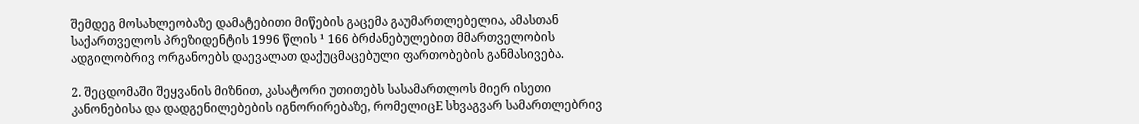შემდეგ მოსახლეობაზე დამატებითი მიწების გაცემა გაუმართლებელია, ამასთან საქართველოს პრეზიდენტის 1996 წლის ¹ 166 ბრძანებულებით მმართველობის ადგილობრივ ორგანოებს დაევალათ დაქუცმაცებული ფართობების განმასივება.

2. შეცდომაში შეყვანის მიზნით, კასატორი უთითებს სასამართლოს მიერ ისეთი კანონებისა და დადგენილებების იგნორირებაზე, რომელიცE სხვაგვარ სამართლებრივ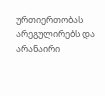ურთიერთობას არეგულირებს და არანაირი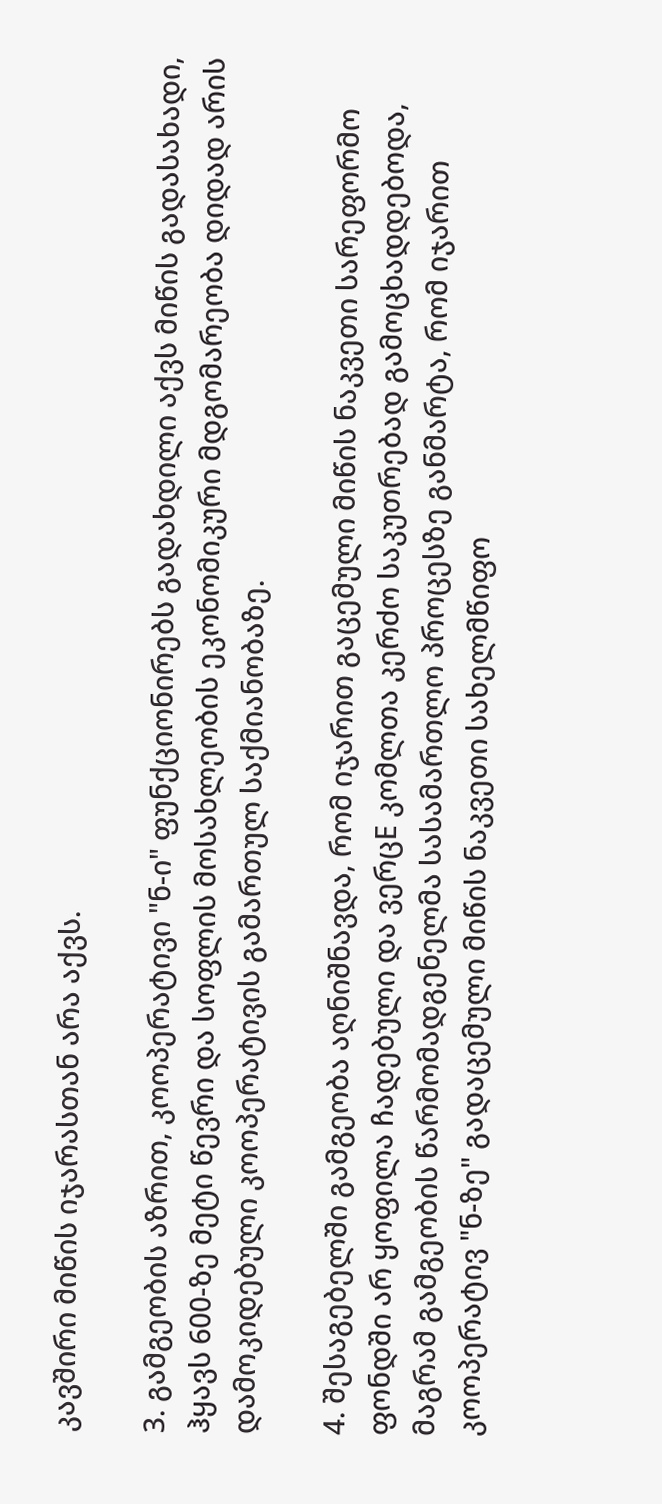კავშირი მიწის იჯარასთან არა აქვს.

3. გამგეობის აზრით, კოოპერატივი "ნ-ი" ფუნქციონირებს გადახდილი აქვს მიწის გადასახადი, ჰყავს 600-ზე მეტი წევრი და სოფლის მოსახლეობის ეკონომიკური მდგომარეობა დიდად არის დამოკიდებული კოოპერატივის გამართულ საქმიანობაზე.

4. შესაგებელში გამგეობა აღნიშნავდა, რომ იჯარით გაცემული მიწის ნაკვეთი სარეფორმო ფონდში არ ყოფილა ჩადებული და ვერცE კომლთა კერძო საკუთრებად გამოცხადდებოდა, მაგრამ გამგეობის წარმომადგენელმა სასამართლო პროცესზე განმარტა, რომ იჯარით კოოპერატივ "ნ-ზე" გადაცემული მიწის ნაკვეთი სახელმწიფო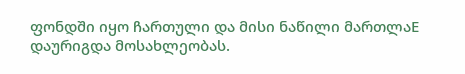ფონდში იყო ჩართული და მისი ნაწილი მართლაE დაურიგდა მოსახლეობას.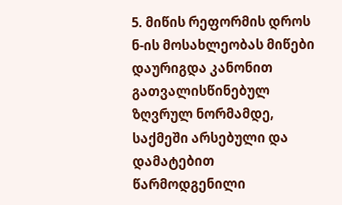5. მიწის რეფორმის დროს ნ-ის მოსახლეობას მიწები დაურიგდა კანონით გათვალისწინებულ ზღვრულ ნორმამდე, საქმეში არსებული და დამატებით წარმოდგენილი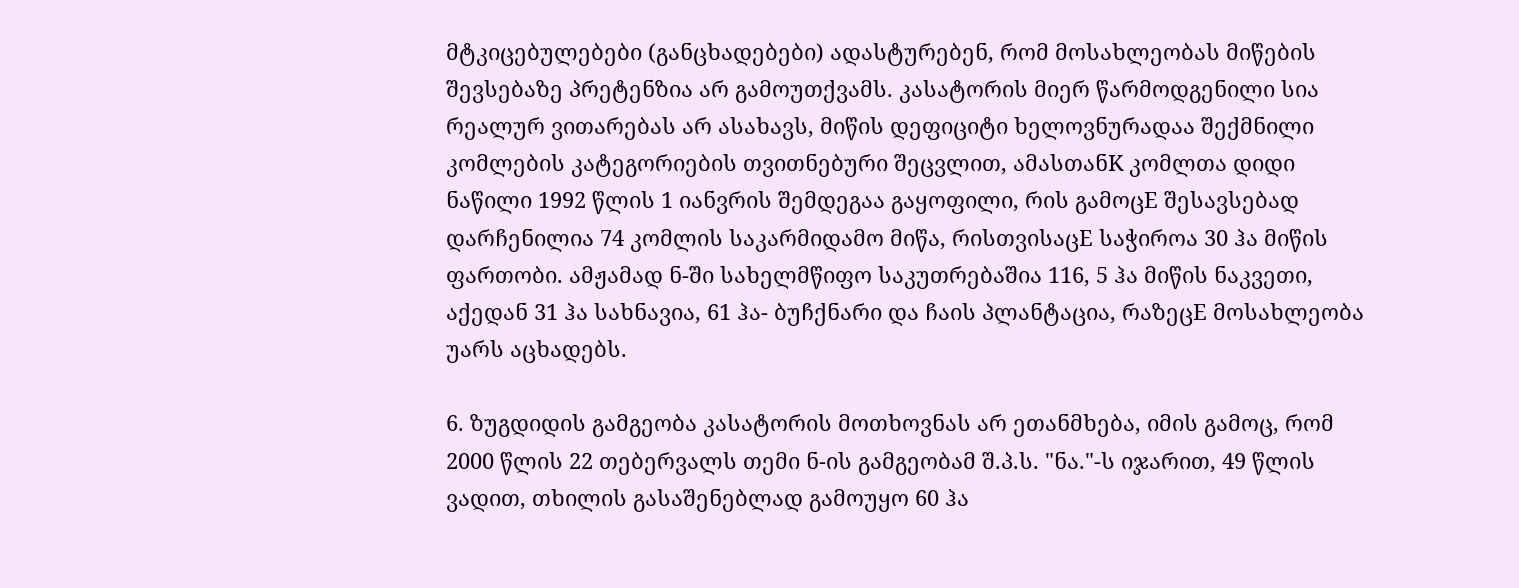მტკიცებულებები (განცხადებები) ადასტურებენ, რომ მოსახლეობას მიწების შევსებაზე პრეტენზია არ გამოუთქვამს. კასატორის მიერ წარმოდგენილი სია რეალურ ვითარებას არ ასახავს, მიწის დეფიციტი ხელოვნურადაა შექმნილი კომლების კატეგორიების თვითნებური შეცვლით, ამასთანK კომლთა დიდი ნაწილი 1992 წლის 1 იანვრის შემდეგაა გაყოფილი, რის გამოცE შესავსებად დარჩენილია 74 კომლის საკარმიდამო მიწა, რისთვისაცE საჭიროა 30 ჰა მიწის ფართობი. ამჟამად ნ-ში სახელმწიფო საკუთრებაშია 116, 5 ჰა მიწის ნაკვეთი, აქედან 31 ჰა სახნავია, 61 ჰა- ბუჩქნარი და ჩაის პლანტაცია, რაზეცE მოსახლეობა უარს აცხადებს.

6. ზუგდიდის გამგეობა კასატორის მოთხოვნას არ ეთანმხება, იმის გამოც, რომ 2000 წლის 22 თებერვალს თემი ნ-ის გამგეობამ შ.პ.ს. "ნა."-ს იჯარით, 49 წლის ვადით, თხილის გასაშენებლად გამოუყო 60 ჰა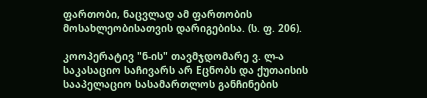ფართობი, ნაცვლად ამ ფართობის მოსახლეობისათვის დარიგებისა. (ს. ფ. 206).

კოოპერატივ "ნ-ის" თავმჯდომარე ვ. ლ-ა საკასაციო საჩივარს არ Eცნობს და ქუთაისის სააპელაციო სასამართლოს განჩინების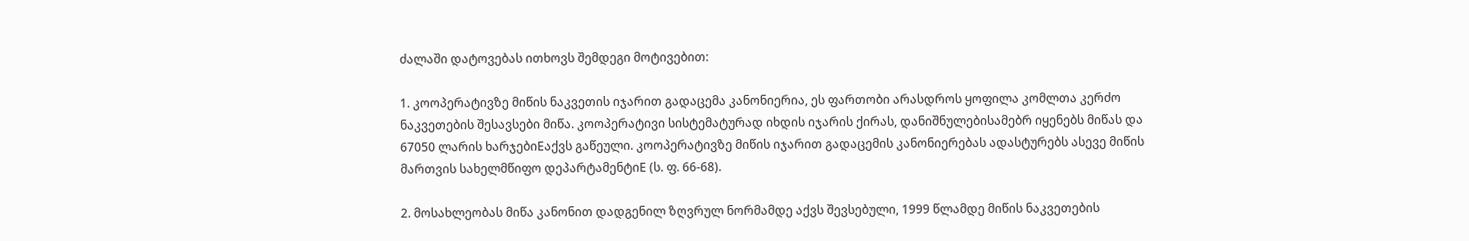ძალაში დატოვებას ითხოვს შემდეგი მოტივებით:

1. კოოპერატივზე მიწის ნაკვეთის იჯარით გადაცემა კანონიერია, ეს ფართობი არასდროს ყოფილა კომლთა კერძო ნაკვეთების შესავსები მიწა. კოოპერატივი სისტემატურად იხდის იჯარის ქირას, დანიშნულებისამებრ იყენებს მიწას და 67050 ლარის ხარჯებიEაქვს გაწეული. კოოპერატივზე მიწის იჯარით გადაცემის კანონიერებას ადასტურებს ასევე მიწის მართვის სახელმწიფო დეპარტამენტიE (ს. ფ. 66-68).

2. მოსახლეობას მიწა კანონით დადგენილ ზღვრულ ნორმამდე აქვს შევსებული, 1999 წლამდე მიწის ნაკვეთების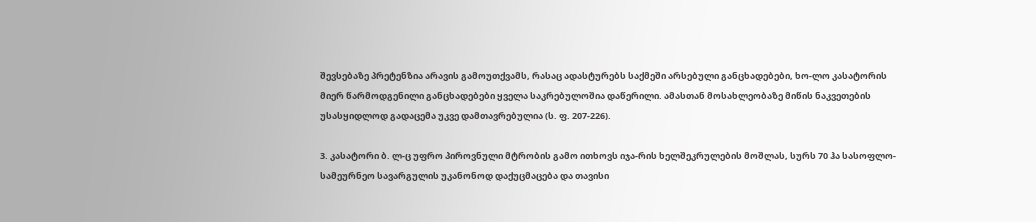შევსებაზე პრეტენზია არავის გამოუთქვამს, რასაც ადასტურებს საქმეში არსებული განცხადებები, ხო-ლო კასატორის მიერ წარმოდგენილი განცხადებები ყველა საკრებულოშია დაწერილი. ამასთან მოსახლეობაზე მიწის ნაკვეთების უსასყიდლოდ გადაცემა უკვე დამთავრებულია (ს. ფ. 207-226).

3. კასატორი ბ. ლ-ც უფრო პიროვნული მტრობის გამო ითხოვს იჯა-რის ხელშეკრულების მოშლას, სურს 70 ჰა სასოფლო-სამეურნეო სავარგულის უკანონოდ დაქუცმაცება და თავისი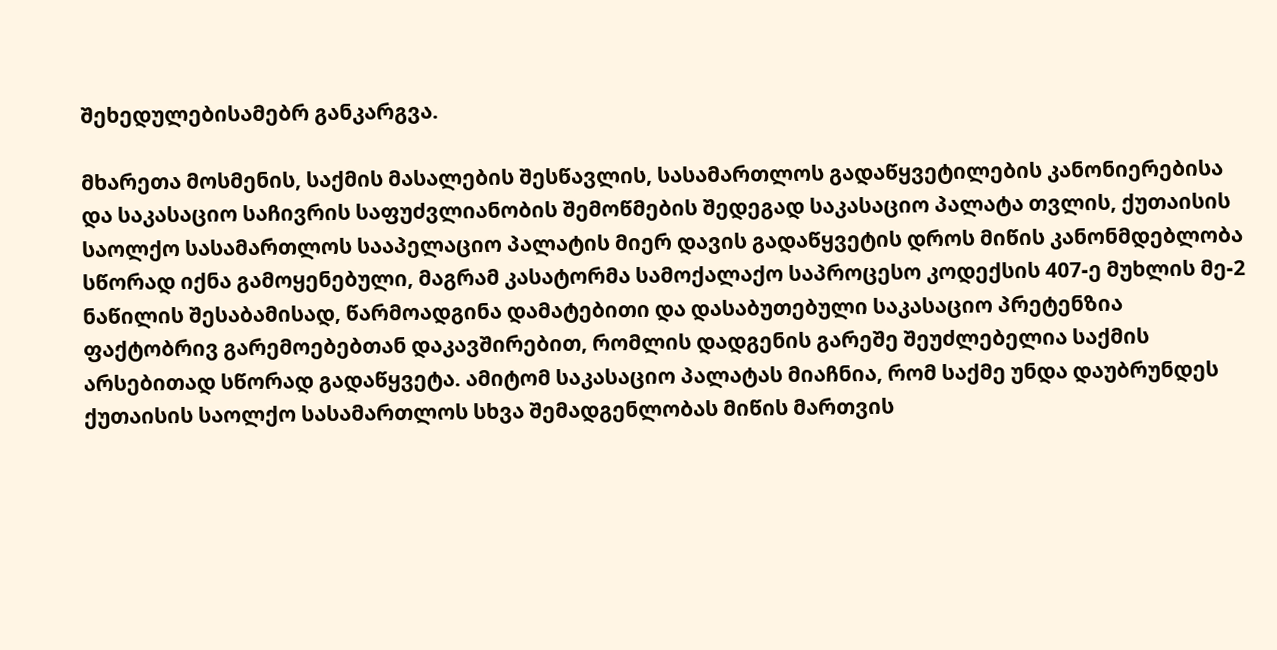შეხედულებისამებრ განკარგვა.

მხარეთა მოსმენის, საქმის მასალების შესწავლის, სასამართლოს გადაწყვეტილების კანონიერებისა და საკასაციო საჩივრის საფუძვლიანობის შემოწმების შედეგად საკასაციო პალატა თვლის, ქუთაისის საოლქო სასამართლოს სააპელაციო პალატის მიერ დავის გადაწყვეტის დროს მიწის კანონმდებლობა სწორად იქნა გამოყენებული, მაგრამ კასატორმა სამოქალაქო საპროცესო კოდექსის 407-ე მუხლის მე-2 ნაწილის შესაბამისად, წარმოადგინა დამატებითი და დასაბუთებული საკასაციო პრეტენზია ფაქტობრივ გარემოებებთან დაკავშირებით, რომლის დადგენის გარეშე შეუძლებელია საქმის არსებითად სწორად გადაწყვეტა. ამიტომ საკასაციო პალატას მიაჩნია, რომ საქმე უნდა დაუბრუნდეს ქუთაისის საოლქო სასამართლოს სხვა შემადგენლობას მიწის მართვის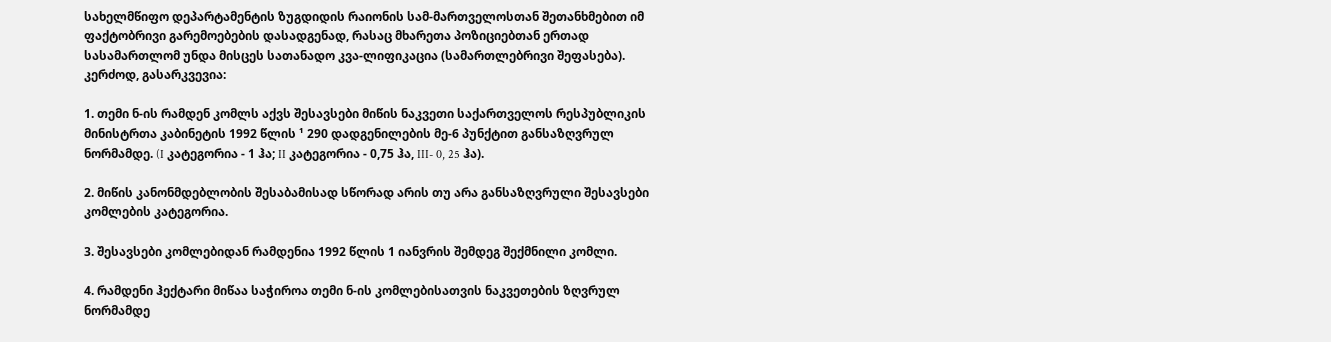სახელმწიფო დეპარტამენტის ზუგდიდის რაიონის სამ-მართველოსთან შეთანხმებით იმ ფაქტობრივი გარემოებების დასადგენად, რასაც მხარეთა პოზიციებთან ერთად სასამართლომ უნდა მისცეს სათანადო კვა-ლიფიკაცია (სამართლებრივი შეფასება). კერძოდ, გასარკვევია:

1. თემი ნ-ის რამდენ კომლს აქვს შესავსები მიწის ნაკვეთი საქართველოს რესპუბლიკის მინისტრთა კაბინეტის 1992 წლის ¹ 290 დადგენილების მე-6 პუნქტით განსაზღვრულ ნორმამდე. (I კატეგორია - 1 ჰა; II კატეგორია - 0,75 ჰა, III- 0, 25 ჰა).

2. მიწის კანონმდებლობის შესაბამისად სწორად არის თუ არა განსაზღვრული შესავსები კომლების კატეგორია.

3. შესავსები კომლებიდან რამდენია 1992 წლის 1 იანვრის შემდეგ შექმნილი კომლი.

4. რამდენი ჰექტარი მიწაა საჭიროა თემი ნ-ის კომლებისათვის ნაკვეთების ზღვრულ ნორმამდე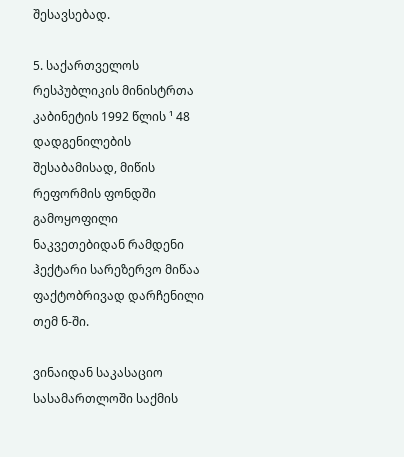შესავსებად.

5. საქართველოს რესპუბლიკის მინისტრთა კაბინეტის 1992 წლის ¹ 48 დადგენილების შესაბამისად, მიწის რეფორმის ფონდში გამოყოფილი ნაკვეთებიდან რამდენი ჰექტარი სარეზერვო მიწაა ფაქტობრივად დარჩენილი თემ ნ-ში.

ვინაიდან საკასაციო სასამართლოში საქმის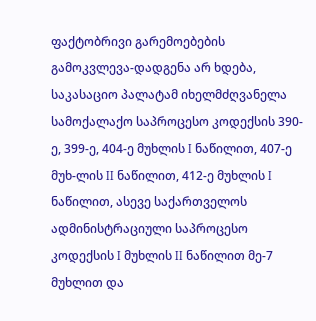ფაქტობრივი გარემოებების გამოკვლევა-დადგენა არ ხდება, საკასაციო პალატამ იხელმძღვანელა სამოქალაქო საპროცესო კოდექსის 390- ე, 399-ე, 404-ე მუხლის I ნაწილით, 407-ე მუხ-ლის II ნაწილით, 412-ე მუხლის I ნაწილით, ასევე საქართველოს ადმინისტრაციული საპროცესო კოდექსის I მუხლის II ნაწილით მე-7 მუხლით და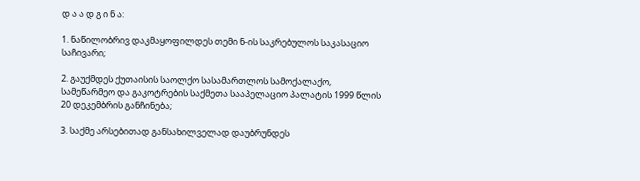დ ა ა დ გ ი ნ ა:

1. ნაწილობრივ დაკმაყოფილდეს თემი ნ-ის საკრებულოს საკასაციო საჩივარი;

2. გაუქმდეს ქუთაისის საოლქო სასამართლოს სამოქალაქო, სამეწარმეო და გაკოტრების საქმეთა სააპელაციო პალატის 1999 წლის 20 დეკემბრის განჩინება;

3. საქმე არსებითად განსახილველად დაუბრუნდეს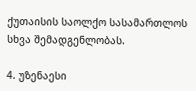ქუთაისის საოლქო სასამართლოს სხვა შემადგენლობას.

4. უზენაესი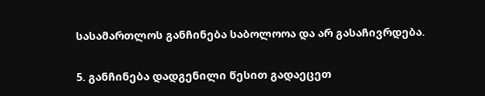სასამართლოს განჩინება საბოლოოა და არ გასაჩივრდება.

5. განჩინება დადგენილი წესით გადაეცეთ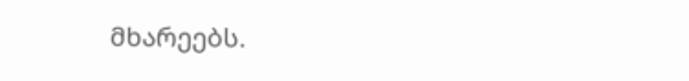მხარეებს.